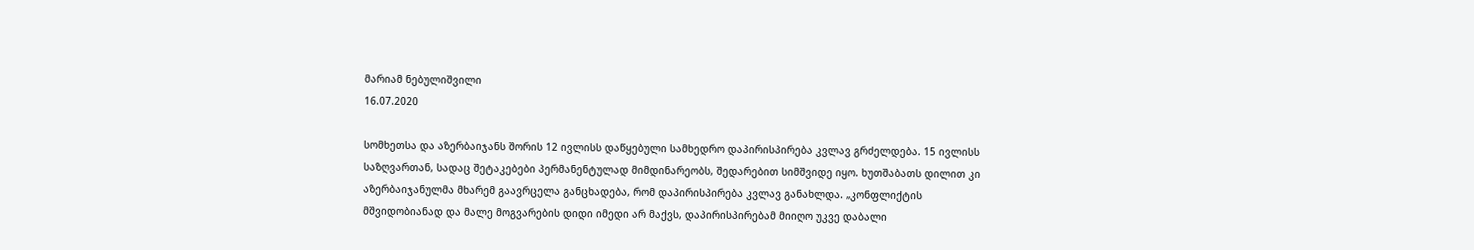მარიამ ნებულიშვილი
16.07.2020

სომხეთსა და აზერბაიჯანს შორის 12 ივლისს დაწყებული სამხედრო დაპირისპირება კვლავ გრძელდება. 15 ივლისს საზღვართან, სადაც შეტაკებები პერმანენტულად მიმდინარეობს, შედარებით სიმშვიდე იყო. ხუთშაბათს დილით კი აზერბაიჯანულმა მხარემ გაავრცელა განცხადება, რომ დაპირისპირება კვლავ განახლდა. „კონფლიქტის მშვიდობიანად და მალე მოგვარების დიდი იმედი არ მაქვს, დაპირისპირებამ მიიღო უკვე დაბალი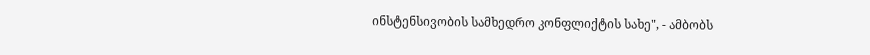ინსტენსივობის სამხედრო კონფლიქტის სახე", - ამბობს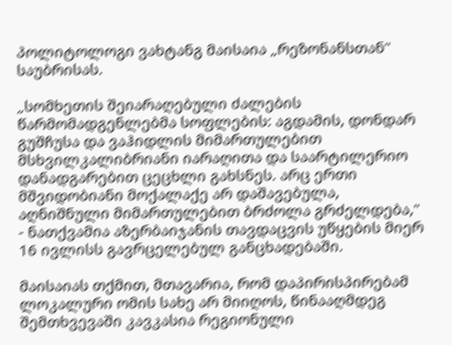პოლიტოლოგი ვახტანგ მაისაია „რეზონანსთან" საუბრისას.

„სომხეთის შეიარაღებული ძალების წარმომადგენლებმა სოფლების: აგდამის, დონდარ გუშჩუსა და ვაჰიდლის მიმართულებით მსხვილკალიბრიანი იარაღითა და საარტილერიო დანადგარებით ცეცხლი გახსნეს. არც ერთი მშვიდობიანი მოქალაქე არ დაშავებულა, აღნიშნული მიმართულებით ბრძოლა გრძელდება," - ნათქვამია აზერბაიჯანის თავდაცვის უწყების მიერ 16 ივლისს გავრცელებულ განცხადებაში.

მაისაიას თქმით, მთავარია, რომ დაპირისპირებამ ლოკალური ომის სახე არ მიიღოს, წინააღმდეგ შემთხვევაში კავკასია რეგიონული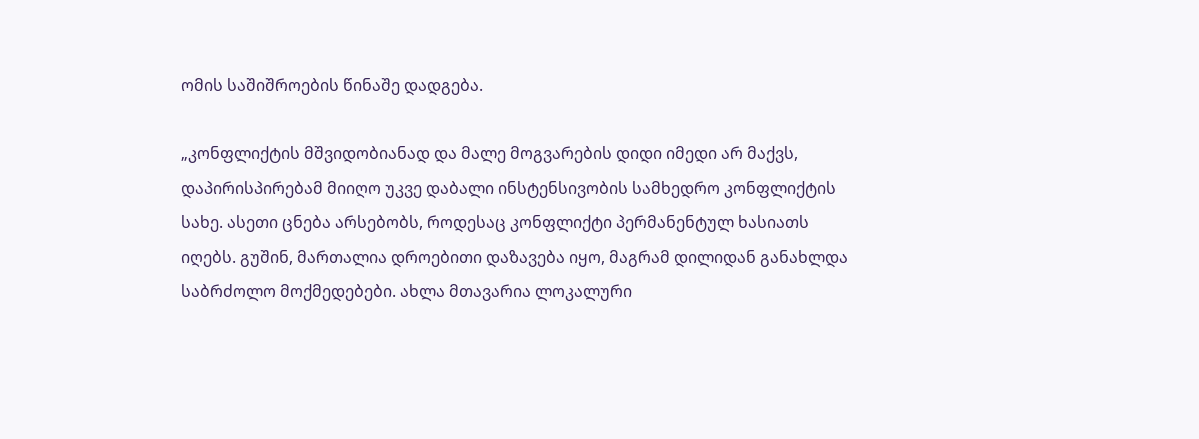ომის საშიშროების წინაშე დადგება.

„კონფლიქტის მშვიდობიანად და მალე მოგვარების დიდი იმედი არ მაქვს, დაპირისპირებამ მიიღო უკვე დაბალი ინსტენსივობის სამხედრო კონფლიქტის სახე. ასეთი ცნება არსებობს, როდესაც კონფლიქტი პერმანენტულ ხასიათს იღებს. გუშინ, მართალია დროებითი დაზავება იყო, მაგრამ დილიდან განახლდა საბრძოლო მოქმედებები. ახლა მთავარია ლოკალური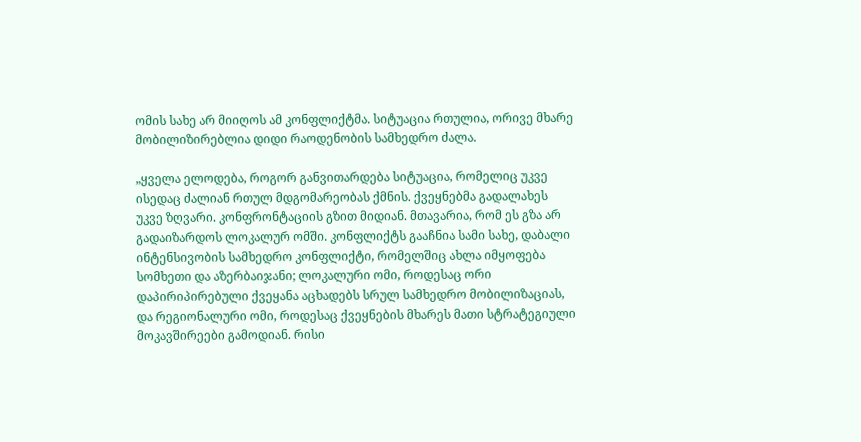ომის სახე არ მიიღოს ამ კონფლიქტმა. სიტუაცია რთულია, ორივე მხარე მობილიზირებლია დიდი რაოდენობის სამხედრო ძალა.

„ყველა ელოდება, როგორ განვითარდება სიტუაცია, რომელიც უკვე ისედაც ძალიან რთულ მდგომარეობას ქმნის. ქვეყნებმა გადალახეს უკვე ზღვარი. კონფრონტაციის გზით მიდიან. მთავარია, რომ ეს გზა არ გადაიზარდოს ლოკალურ ომში. კონფლიქტს გააჩნია სამი სახე, დაბალი ინტენსივობის სამხედრო კონფლიქტი, რომელშიც ახლა იმყოფება სომხეთი და აზერბაიჯანი; ლოკალური ომი, როდესაც ორი დაპირიპირებული ქვეყანა აცხადებს სრულ სამხედრო მობილიზაციას, და რეგიონალური ომი, როდესაც ქვეყნების მხარეს მათი სტრატეგიული მოკავშირეები გამოდიან. რისი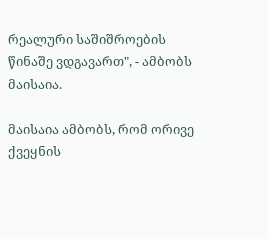რეალური საშიშროების წინაშე ვდგავართ", - ამბობს მაისაია.

მაისაია ამბობს, რომ ორივე ქვეყნის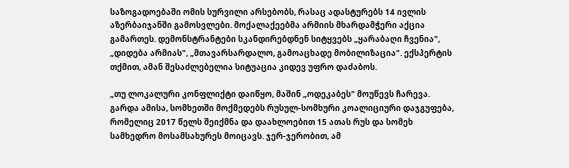საზოგადოებაში ომის სურვილი არსებობს, რასაც ადასტურებს 14 ივლის აზერბაიჯანში გამოსვლები. მოქალაქეებმა არმიის მხარდამჭერი აქცია გამართეს. დემონსტრანტები სკანდირებდნენ სიტყვებს „ყარაბაღი ჩვენია", „დიდება არმიას", „მთავარსარდალო, გამოაცხადე მობილიზაცია". ექსპერტის თქმით, ამან შესაძლებელია სიტუაცია კიდევ უფრო დაძაბოს.

„თუ ლოკალური კონფლიქტი დაიწყო, მაშინ „ოდეკაბეს" მოუწევს ჩარევა. გარდა ამისა, სომხეთში მოქმედებს რუსულ-სომხური კოალიციური დაჯგუფება, რომელიც 2017 წელს შეიქმნა და დაახლოებით 15 ათას რუს და სომეხ სამხედრო მოსამსახურეს მოიცავს. ჯერ-ჯერობით, ამ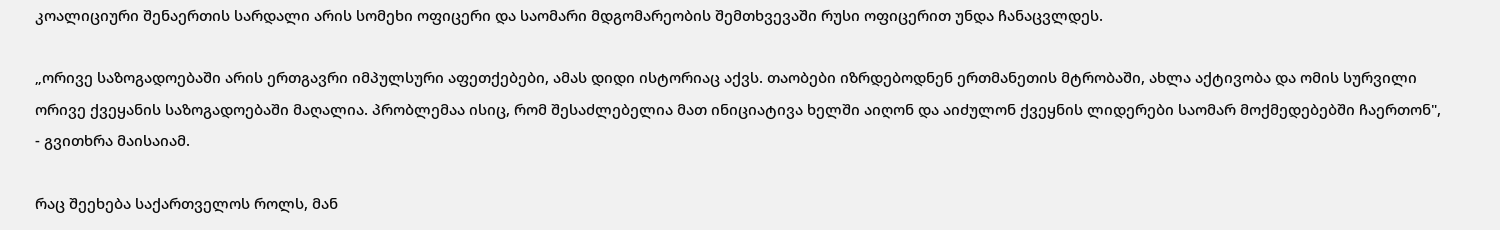კოალიციური შენაერთის სარდალი არის სომეხი ოფიცერი და საომარი მდგომარეობის შემთხვევაში რუსი ოფიცერით უნდა ჩანაცვლდეს.

„ორივე საზოგადოებაში არის ერთგავრი იმპულსური აფეთქებები, ამას დიდი ისტორიაც აქვს. თაობები იზრდებოდნენ ერთმანეთის მტრობაში, ახლა აქტივობა და ომის სურვილი ორივე ქვეყანის საზოგადოებაში მაღალია. პრობლემაა ისიც, რომ შესაძლებელია მათ ინიციატივა ხელში აიღონ და აიძულონ ქვეყნის ლიდერები საომარ მოქმედებებში ჩაერთონ", - გვითხრა მაისაიამ.

რაც შეეხება საქართველოს როლს, მან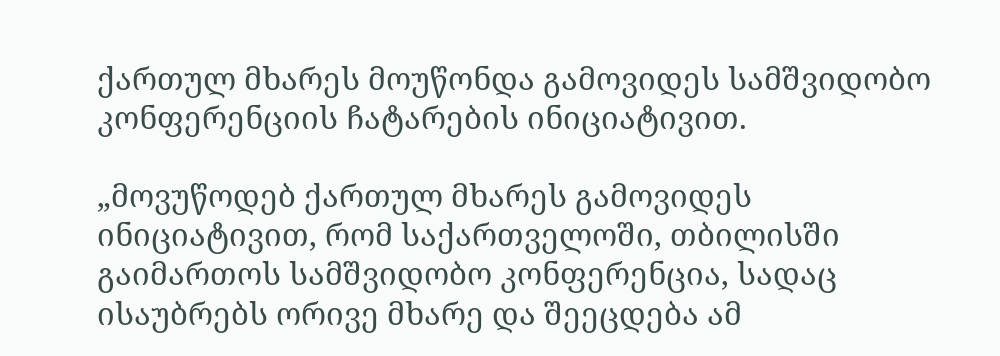ქართულ მხარეს მოუწონდა გამოვიდეს სამშვიდობო კონფერენციის ჩატარების ინიციატივით.

„მოვუწოდებ ქართულ მხარეს გამოვიდეს ინიციატივით, რომ საქართველოში, თბილისში გაიმართოს სამშვიდობო კონფერენცია, სადაც ისაუბრებს ორივე მხარე და შეეცდება ამ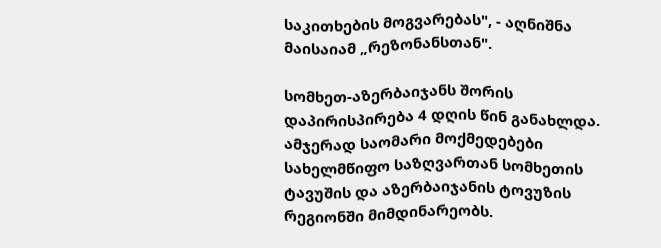საკითხების მოგვარებას", - აღნიშნა მაისაიამ „რეზონანსთან".

სომხეთ-აზერბაიჯანს შორის დაპირისპირება 4 დღის წინ განახლდა. ამჯერად საომარი მოქმედებები სახელმწიფო საზღვართან სომხეთის ტავუშის და აზერბაიჯანის ტოვუზის რეგიონში მიმდინარეობს.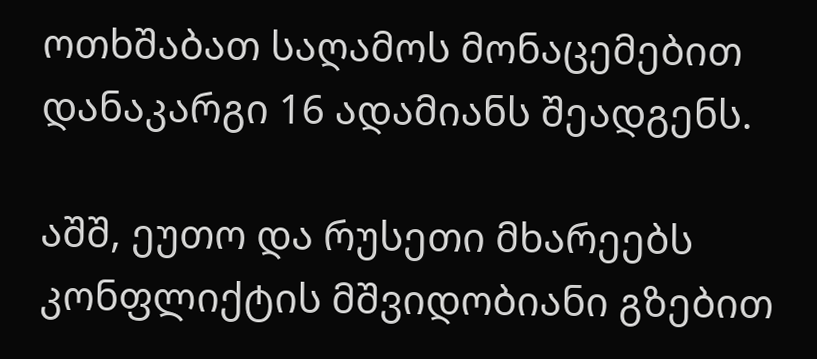ოთხშაბათ საღამოს მონაცემებით დანაკარგი 16 ადამიანს შეადგენს.

აშშ, ეუთო და რუსეთი მხარეებს კონფლიქტის მშვიდობიანი გზებით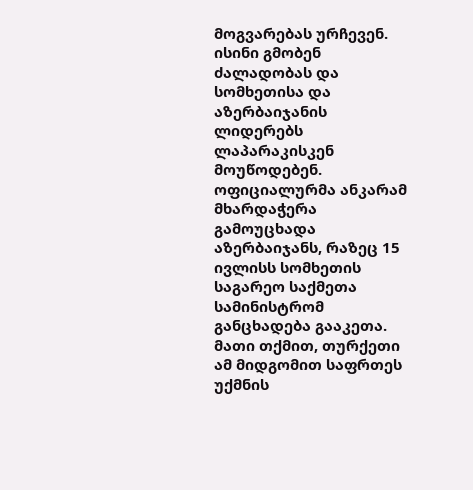მოგვარებას ურჩევენ. ისინი გმობენ ძალადობას და სომხეთისა და აზერბაიჯანის ლიდერებს ლაპარაკისკენ მოუწოდებენ. ოფიციალურმა ანკარამ მხარდაჭერა გამოუცხადა აზერბაიჯანს, რაზეც 15 ივლისს სომხეთის საგარეო საქმეთა სამინისტრომ განცხადება გააკეთა. მათი თქმით, თურქეთი ამ მიდგომით საფრთეს უქმნის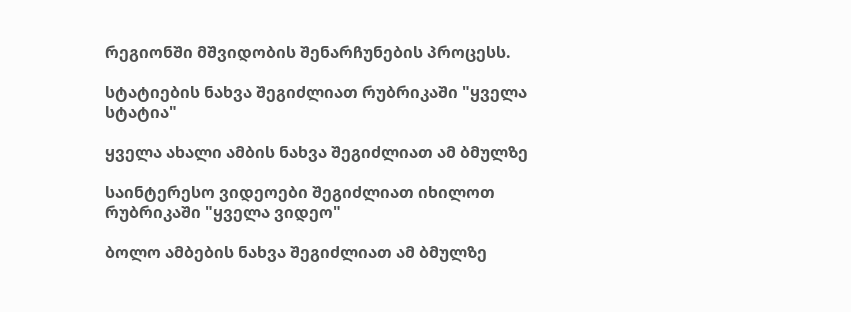რეგიონში მშვიდობის შენარჩუნების პროცესს.

სტატიების ნახვა შეგიძლიათ რუბრიკაში "ყველა სტატია"

ყველა ახალი ამბის ნახვა შეგიძლიათ ამ ბმულზე

საინტერესო ვიდეოები შეგიძლიათ იხილოთ რუბრიკაში "ყველა ვიდეო"

ბოლო ამბების ნახვა შეგიძლიათ ამ ბმულზე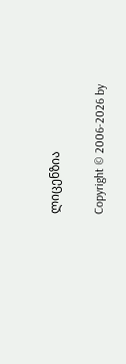ლიცენზია

Copyright © 2006-2026 by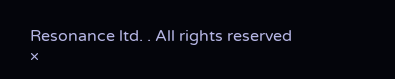Resonance ltd. . All rights reserved
×